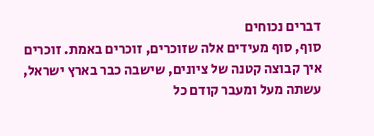דברים נכוחים
סוף, סוף מעידים אלה שזוכרים, זוכרים באמת. זוכרים איך קבוצה קטנה של ציונים, שישבה כבר בארץ ישראל, עשתה מעל ומעבר קודם כל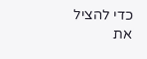כדי להציל את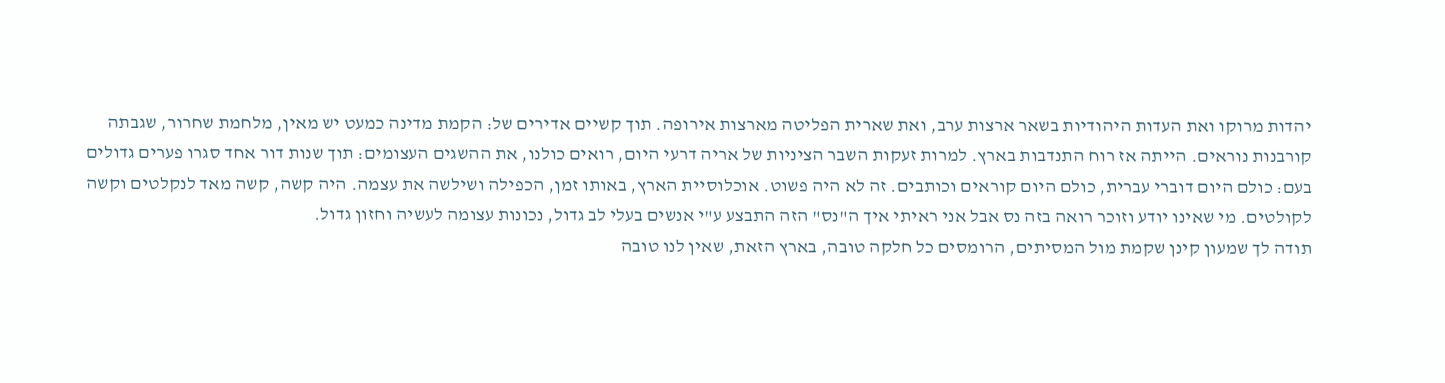יהדות מרוקו ואת העדות היהודיות בשאר ארצות ערב, ואת שארית הפליטה מארצות אירופה. תוך קשיים אדירים של: הקמת מדינה כמעט יש מאין, מלחמת שחרור, שגבתה קורבנות נוראים. הייתה אז רוח התנדבות בארץ. למרות זעקות השבר הציניות של אריה דרעי היום, רואים כולנו, את ההשגים העצומים: תוך שנות דור אחד סגרו פערים גדולים בעם: כולם היום דוברי עברית, כולם היום קוראים וכותבים. זה לא היה פשוט. אוכלוסיית הארץ, באותו זמן, הכפילה ושילשה את עצמה. היה קשה, קשה מאד לנקלטים וקשה לקולטים. מי שאינו יודע וזוכר רואה בזה נס אבל אני ראיתי איך ה"נס" הזה התבצע ע"י אנשים בעלי לב גדול, נכונות עצומה לעשיה וחזון גדול.
תודה לך שמעון קינן שקמת מול המסיתים, הרומסים כל חלקה טובה, בארץ הזאת, שאין לנו טובה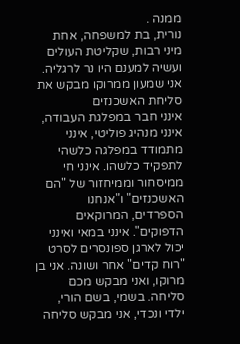ממנה .
נורית, בת למשפחה, אחת מיני רבות, שקליטת העולים ועשיה למענם היו נר לרגליה.
אני שמעון ממרוקו מבקש את סליחת האשכנזים
אינני חבר במפלגת העבודה, אינני מנהיג פוליטי, אינני מתמודד במפלגה כלשהי לתפקיד כלשהו. אינני חי ממיסחור וממיחזור של "הם האשכנזים" ו"אנחנו הספרדים, המרוקאים הדפוקים". אינני במאי ואינני יכול לארגן ספונסרים לסרט "רוח קדים" אחר ושונה. אני בן מרוקו, ואני מבקש מכם סליחה. בשמי, בשם הורי, ילדי ונכדי, אני מבקש סליחה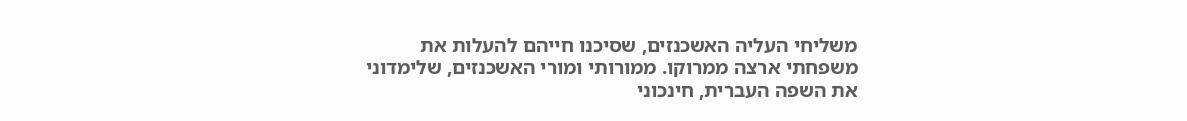משליחי העליה האשכנזים, שסיכנו חייהם להעלות את משפחתי ארצה ממרוקו. ממורותי ומורי האשכנזים, שלימדוני את השפה העברית, חינכוני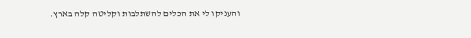והעניקו לי את הכלים להשתלבות וקליטה קלה בארץ.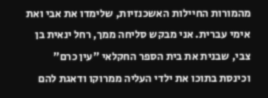מהמורות החיילות האשכנזיות, שלימדו את אבי ואת אימי עברית. אני מבקש סליחה ממך, רחל ינאית בן צבי, שבנית את בית הספר החקלאי "עין כרם" וכינסת בתוכו את ילדי העליה ממרוקו ודאגת להם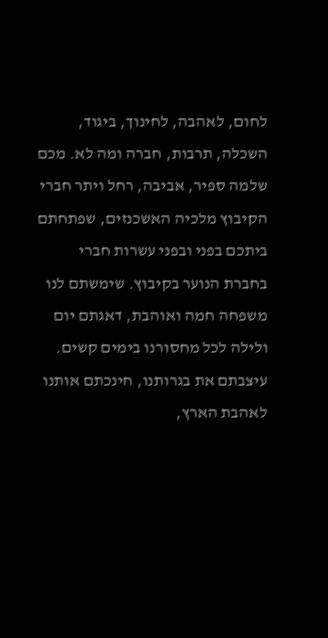לחום, לאהבה, לחינוך, ביגוד, השכלה, תרבות, חברה ומה לא. מכם שלמה ספיר, אביבה, רחל ויתר חברי הקיבוץ מלכיה האשכנזים, שפתחתם ביתכם בפני ובפני עשרות חברי בחברת הנוער בקיבוץ. שימשתם לנו משפחה חמה ואוהבת, דאגתם יום ולילה לכל מחסורנו בימים קשים. עיצבתם את בגרותנו, חינכתם אותנו לאהבת הארץ,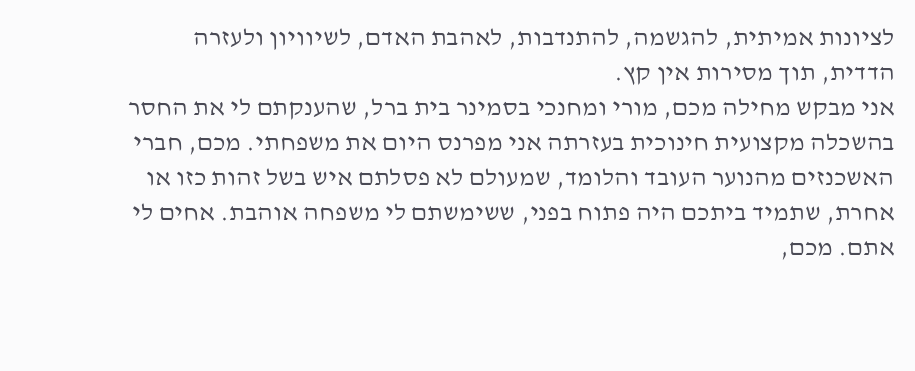לציונות אמיתית, להגשמה, להתנדבות, לאהבת האדם, לשיוויון ולעזרה הדדית, תוך מסירות אין קץ.
אני מבקש מחילה מכם, מורי ומחנכי בסמינר בית ברל, שהענקתם לי את החסר בהשכלה מקצועית חינוכית בעזרתה אני מפרנס היום את משפחתי. מכם, חברי האשכנזים מהנוער העובד והלומד, שמעולם לא פסלתם איש בשל זהות כזו או אחרת, שתמיד ביתכם היה פתוח בפני, ששימשתם לי משפחה אוהבת. אחים לי אתם. מכם,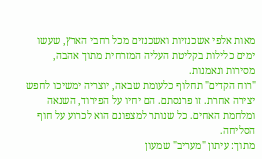מאות אלפי אשכנזיות ואשכנזים מכל רחבי הארץ, שעשו ימים כלילות בקליטת העליה המזרחית מתוך אהבה, מסירות ונאמנות.
"רוח הקדים" תחלוף כלעומת שבאה, יוצריה ימשיכו לחפש יצירה אחרת. זו פרנסתם. הם יחיו על הפירוד, השנאה ומלחמת האחים. כל שנותר למצפונם הוא לכרוע על חוף הסליחה.
מתוך: עיתון "מעריב" שמעון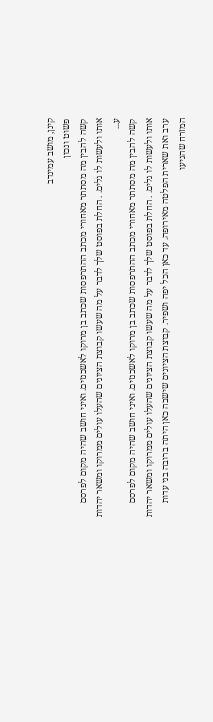קינן, מושב עמינדב
פשוט ונכון
קשה להבין מה מסתתר מאחורי מכתב ההתרפסות שכתב בן מרוקו לאשכנזים. ואיני חושב שהיה מקום לפרסם אותו ולעשות לו גלים. . החלת בפוסט שלך לדבר על מה שעשו קבוצת הציונים שהעלו עולים ממרוקו ומשאר יהדות ע...
קשה להבין מה מסתתר מאחורי מכתב ההתרפסות שכתב בן מרוקו לאשכנזים. ואיני חושב שהיה מקום לפרסם אותו ולעשות לו גלים. . החלת בפוסט שלך לדבר על מה שעשו קבוצת הציונים שהעלו עולים ממרוקו ומשאר יהדות ערב ואת שארית הפלטה מאירופה. עד כאן הכל יפה ושפיר. קבוצת הציונים שישבה כאן היתה ברובה בני עדות המזרח שהגיעו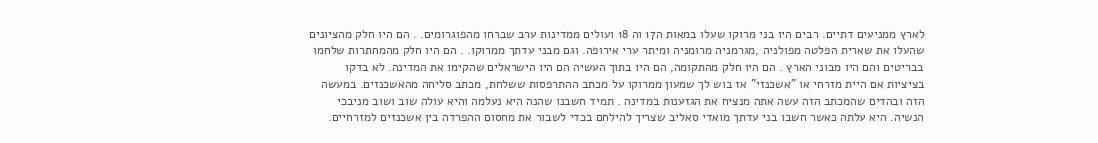לארץ ממניעים דתיים. רבים היו בני מרוקו שעלו במאות ה17 וה 18 ועולים ממדינות ערב שברחו מהפוגרומים. . הם היו חלק מהציונים שהעלו את שארית הפלטה מפולניה ,מגרמניה מרומניה ומיתר ערי אירופה. וגם מבני עדתך ממרוקו. . הם היו חלק מהמחתרות שלחמו בבריטים והם היו מבוני הארץ . הם היו חלק מהתקומה, הם היו בתוך העשיה הם היו הישראלים שהקימו את המדינה. לא בדקו בציציות אם היית מזרחי או "אשכנזי" אז בוש לך שמעון ממרוקו על מכתב ההתרפסות ששלחת, מכתב סליחה מהאשכנזים. במעשה הזה ובהדים שהמכתב הזה עשה אתה מנציח את הגזענות במדינה . תמיד חשבנו שהנה היא נעלמה והיא עולה שוב ושוב מניבכי הנשיה. היא עלתה כאשר חשבו בני עדתך מואדי סאליב שצריך להילחם בכדי לשבור את מחסום ההפרדה בין אשכנזים למזרחיים.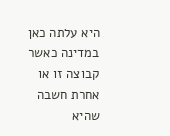היא עלתה כאן במדינה כאשר קבוצה זו או אחרת חשבה שהיא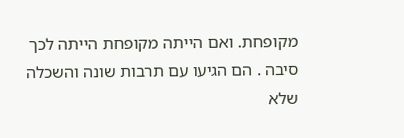מקופחת. ואם הייתה מקופחת הייתה לכך סיבה . הם הגיעו עם תרבות שונה והשכלה שלא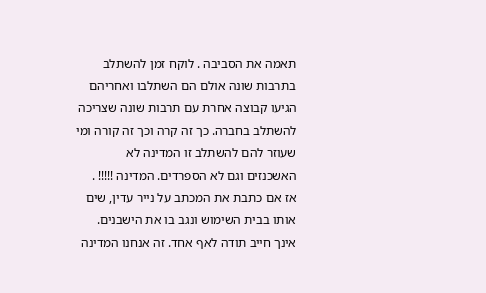תאמה את הסביבה . לוקח זמן להשתלב בתרבות שונה אולם הם השתלבו ואחריהם הגיעו קבוצה אחרת עם תרבות שונה שצריכה להשתלב בחברה. כך זה קרה וכך זה קורה ומי שעוזר להם להשתלב זו המדינה לא האשכנזים וגם לא הספרדים. המדינה !!!!! .
אז אם כתבת את המכתב על נייר עדין, שים אותו בבית השימוש ונגב בו את הישבנים. אינך חייב תודה לאף אחד. זה אנחנו המדינה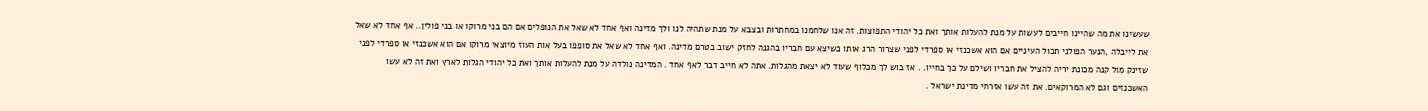שעשינו את מה שהיינו חייבים לעשות על מנת להעלות אותך ואת כל יהודי התפוצות. זה אנו שלחמנו במחתרות ובצבא על מנת שתהיה לנו ולך מדינה ואף אחד לא שאל את הנופלים אם הם בני מרוקו או בני פולין.. אף אחד לא שאל את לייבלה ,הנער הפולני תכול העיניים אם הוא אשכנזי או ספרדי לפני שצרור הרג אותו כשיצא עם חבריו בהגנה לחזק ישוב בטרם מדינה. ואף אחד לא שאל את סופפו בעל אות העוז מיוצאי מרוקו אם הוא אשכנזי או ספרדי לפני שזינק מול קנה מכונת יריה להציל את חבריו ושילם על כך בחייו. . אז בוש לך מכלוף שעוד לא יצאת מהגלות. אתה לא חייב דבר לאף אחד . המדינה נולדה על מנת להעלות אותך ואת כל יהודי הגלות לארץ ואת זה לא עשו האשכנזים וגם לא המרוקאים. את זה עשו אזרחי מדינת ישראל .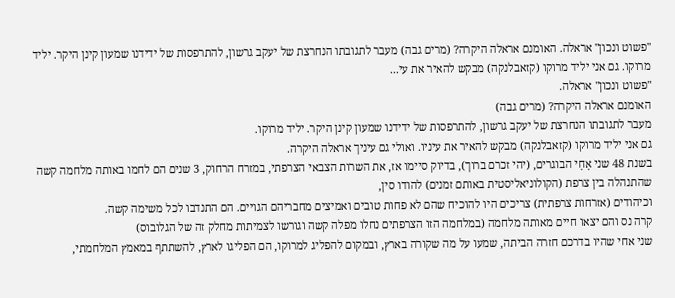"פשוט ונכון" אראלה. האומנם אראלה היקרה? (מרים גבה) מעבר לתגובתו הנחרצת של יעקב גרשון, להתרפסות של ידידנו שמעון קינן היקר. יליד מרוקו. גם אני יליד מרוקו (קזאבלנקה) מבקש להאיר את עי...
"פשוט ונכון" אראלה.
האומנם אראלה היקרה? (מרים גבה)
מעבר לתגובתו הנחרצת של יעקב גרשון, להתרפסות של ידידנו שמעון קינן היקר. יליד מרוקו.
גם אני יליד מרוקו (קזאבלנקה) מבקש להאיר את עיניו. ואולי גם עיניך אראלה היקרה.
בשנת 48 שני אָחָי הבוגרים, (יהי זכרם ברוך), בדיוק סיימו אז, את השרות הצבאי הצרפתי, במזרח הרחוק, 3 שנים הם לחמו באותה מלחמה קשה שהתנהלה בין צרפת (הקולוניאליסטית באותם זמנים) להודו סין,
וכיהודים (אזרחות צרפתית) צריכים היו להוכיח שהם לא פחות טובים ואמיצים מחבריהם הגויים. הם התנדבו לכל משימה קשה.
קרה נס והם יצאו חיים מאותה מלחמה (במלחמה הזו הצרפתים נחלו מפלה קשה וגורשו לצמיתות מחלק זה של הגלובוס)
שני אחי שהיו בדרכם חזרה הביתה, שמעו על מה שקורה בארץ, ובמקום להפליג למרוקו, הם הפליגו לארץ, להשתתף במאמץ המלחמתי,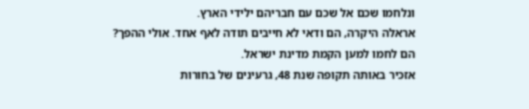ונלחמו שכם אל שכם עם חבריהם ילידי הארץ.
אראלה היקרה, הם ודאי לא חייבים תודה לאף אחד. אולי ההפך?
הם לחמו למען הקמת מדינת ישראל.
אזכיר באותה תקופה שנת 48, גרעינים של בחורות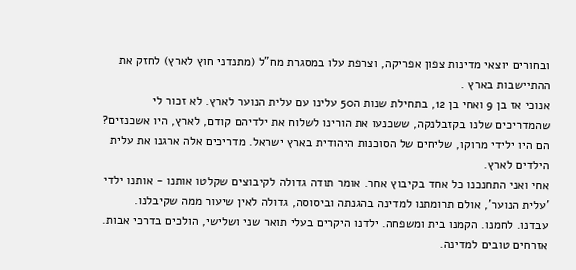ובחורים יוצאי מדינות צפון אפריקה, וצרפת עלו במסגרת מח"ל (מתנדני חוץ לארץ) לחזק את ההתיישבות בארץ .
אנוכי אז בן 9 ואחי בן 12, בתחילת שנות ה50 עלינו עם עלית הנוער לארץ. לא זכור לי שהמדריכים שלנו בקזבלנקה, ששכנעו את הורינו לשלוח את ילדיהם קודם, לארץ, היו אשכנזים? הם היו ילידי מרוקו, שליחים של הסוכנות היהודית בארץ ישראל. מדריכים אלה ארגנו את עלית הילדים לארץ.
אחי ואני התחנכנו כל אחד בקיבוץ אחר. אומר תודה גדולה לקיבוצים שקלטו אותנו - אותנו ילדי 'עלית הנוער', אולם תרומתנו למדינה בהגנתה וביסוסה, גדולה לאין שיעור ממה שקיבלנו.
עבדנו. לחמנו. הקמנו בית ומשפחה. ילדנו היקרים בעלי תואר שני ושלישי, הולכים בדרכי אבות. אזרחים טובים למדינה.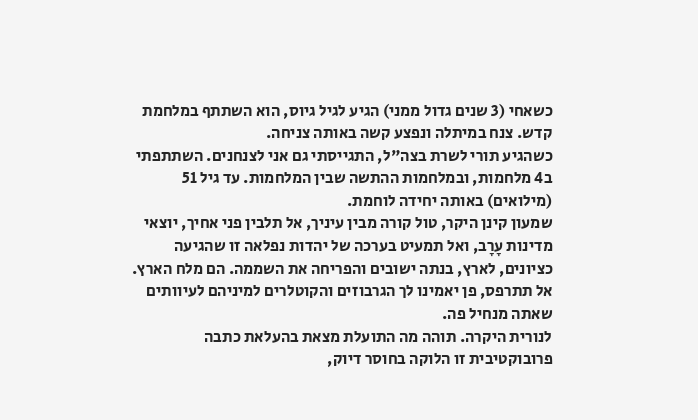כשאחי (3 שנים גדול ממני) הגיע לגיל גיוס, הוא השתתף במלחמת קדש. צנח במיתלה ונפצע קשה באותה צניחה.
כשהגיע תורי לשרת בצה"ל, התגייסתי גם אני לצנחנים. השתתפתי ב4 מלחמות, ובמלחמות ההתשה שבין המלחמות. עד גיל 51 (מילואים) באותה יחידה לוחמת.
שמעון קינן היקר, טול קורה מבין עיניך, אל תלבין פני אחיך, יוצאי מדינות עָרָב, ואל תמעיט בערכה של יהדות נפלאה זו שהגיעה כציונים, לארץ, בנתה ישובים והפריחה את השממה. הם מלח הארץ.
אל תתרפס, פן יאמינו לך הגרבוזים והקוטלרים למיניהם לעיוותים שאתה מנחיל פה.
לנורית היקרה. תוהה מה התועלת מצאת בהעלאת כתבה פרובוקטיבית זו הלוקה בחוסר דיוק,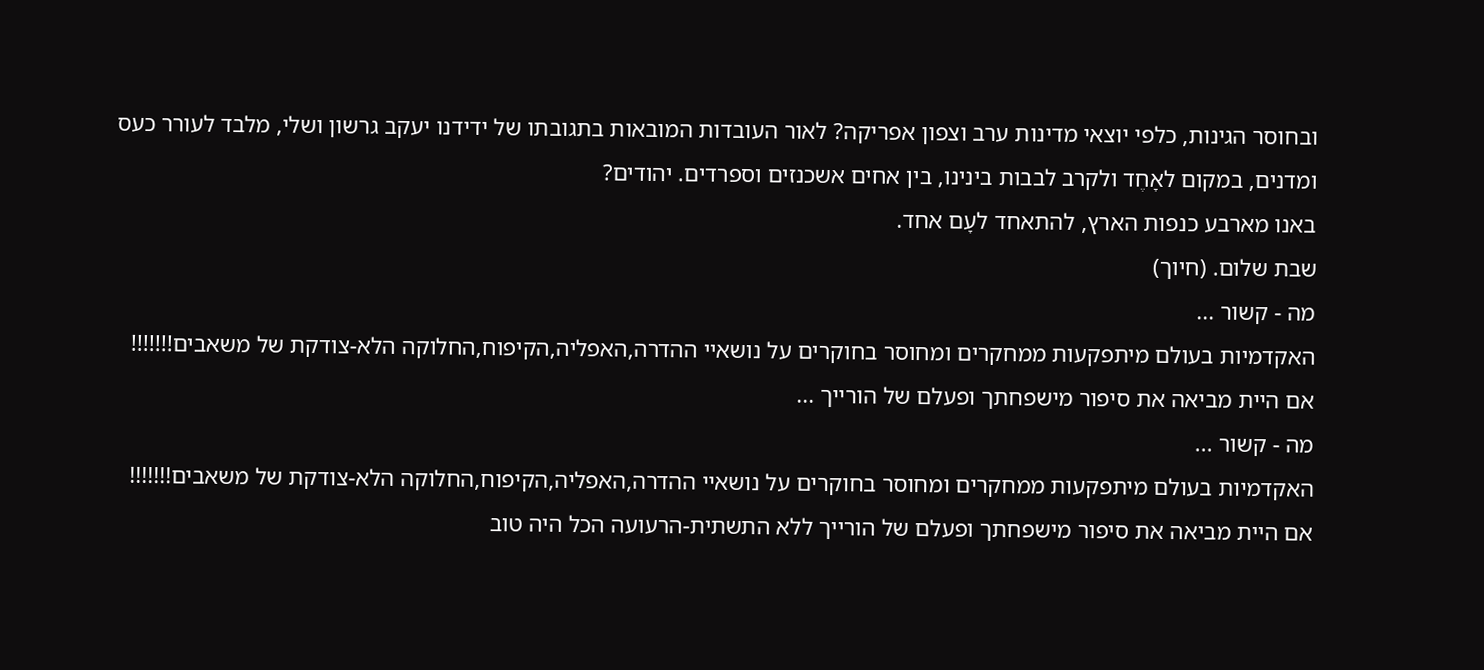ובחוסר הגינות, כלפי יוצאי מדינות ערב וצפון אפריקה? לאור העובדות המובאות בתגובתו של ידידנו יעקב גרשון ושלי, מלבד לעורר כעס ומדנים, במקום לאָחֶד ולקרב לבבות בינינו, בין אחים אשכנזים וספרדים. יהודים?
באנו מארבע כנפות הארץ, להתאחד לעָם אחד.
שבת שלום. (חיוך)
מה - קשור ...
האקדמיות בעולם מיתפקעות ממחקרים ומחוסר בחוקרים על נושאיי ההדרה,האפליה,הקיפוח,החלוקה הלא-צודקת של משאבים!!!!!!!
אם היית מביאה את סיפור מישפחתך ופעלם של הורייך ...
מה - קשור ...
האקדמיות בעולם מיתפקעות ממחקרים ומחוסר בחוקרים על נושאיי ההדרה,האפליה,הקיפוח,החלוקה הלא-צודקת של משאבים!!!!!!!
אם היית מביאה את סיפור מישפחתך ופעלם של הורייך ללא התשתית-הרעועה הכל היה טוב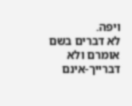ויפה.
לא דברים בשם אומרם ולא דברייך-אינם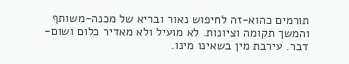תורמים כהוא-זה לחיפוש נאור ובריא של מכנה-משותף והמשך תקומה וציונות. לא מועיל ולא מאדיר כלום ושום-דבר. עירבת מין בשאינו מינו.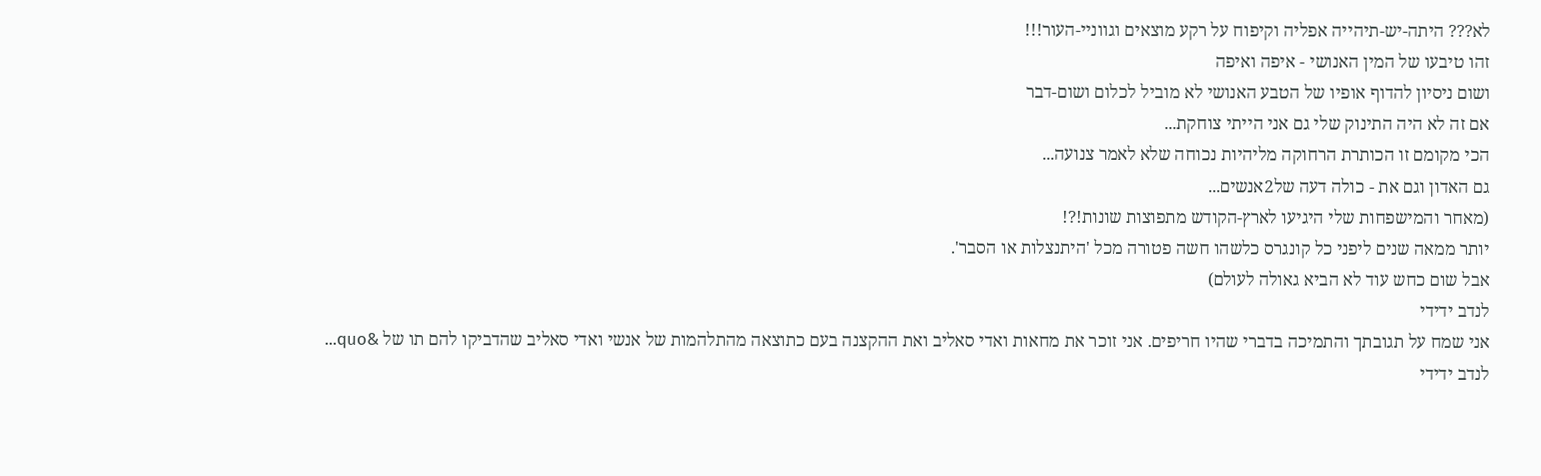לא??? היתה-יש-תיהייה אפליה וקיפוח על רקע מוצאים וגווניי-העור!!!
זהו טיבעו של המין האנושי - איפה ואיפה
ושום ניסיון להדוף אופיו של הטבע האנושי לא מוביל לכלום ושום-דבר
אם זה לא היה התינוק שלי גם אני הייתי צוחקת...
הכי מקומם זו הכותרת הרחוקה מליהיות נכוחה שלא לאמר צנועה...
גם האדון וגם את - כולה דעה של2אנשים...
(מאחר והמישפחות שלי היגיעו לארץ-הקודש מתפוצות שונות!?!
יותר ממאה שנים ליפני כל קונגרס כלשהו חשה פטורה מכל 'היתנצלות או הסבר'.
אבל שום כחש עוד לא הביא גאולה לעולם)
לנדב ידידי
אני שמח על תגובתך והתמיכה בדברי שהיו חריפים. אני זוכר את מחאות ואדי סאליב ואת ההקצנה בעם כתוצאה מהתלהמות של אנשי ואדי סאליב שהדביקו להם תו של &quo...
לנדב ידידי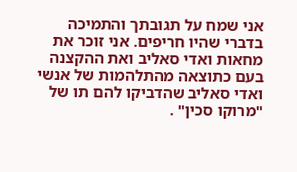אני שמח על תגובתך והתמיכה בדברי שהיו חריפים. אני זוכר את מחאות ואדי סאליב ואת ההקצנה בעם כתוצאה מהתלהמות של אנשי ואדי סאליב שהדביקו להם תו של "מרוקו סכין" .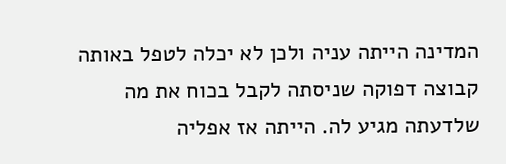המדינה הייתה עניה ולכן לא יכלה לטפל באותה קבוצה דפוקה שניסתה לקבל בכוח את מה שלדעתה מגיע לה. הייתה אז אפליה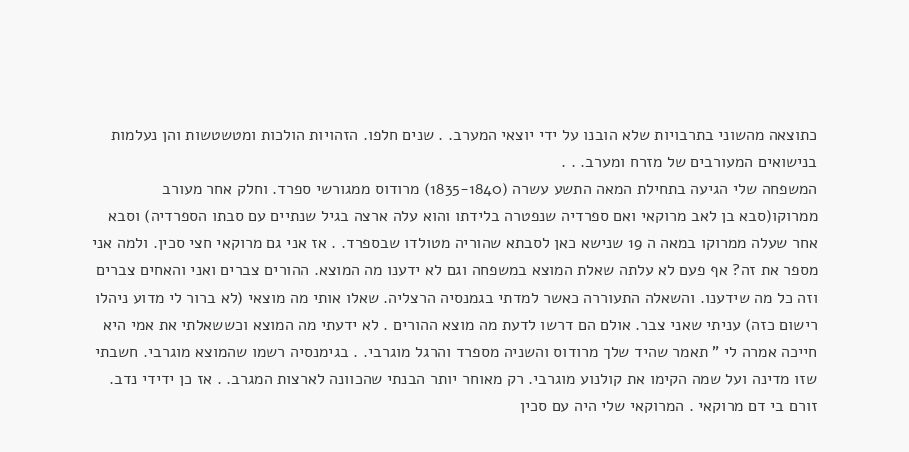כתוצאה מהשוני בתרבויות שלא הובנו על ידי יוצאי המערב. . שנים חלפו. הזהויות הולכות ומטשטשות והן נעלמות בנישואים המעורבים של מזרח ומערב. . .
המשפחה שלי הגיעה בתחילת המאה התשע עשרה (1835-1840) מרודוס ממגורשי ספרד. וחלק אחר מעורב ממרוקו(סבא בן לאב מרוקאי ואם ספרדיה שנפטרה בלידתו והוא עלה ארצה בגיל שנתיים עם סבתו הספרדיה) וסבא אחר שעלה ממרוקו במאה ה 19 שנישא כאן לסבתא שהוריה מטולדו שבספרד. . אז אני גם מרוקאי חצי סכין. ולמה אני מספר את זה? אף פעם לא עלתה שאלת המוצא במשפחה וגם לא ידענו מה המוצא. ההורים צברים ואני והאחים צברים וזה כל מה שידענו. והשאלה התעוררה כאשר למדתי בגמנסיה הרצליה. שאלו אותי מה מוצאי (לא ברור לי מדוע ניהלו רישום כזה) עניתי שאני צבר. אולם הם דרשו לדעת מה מוצא ההורים . לא ידעתי מה המוצא וכששאלתי את אמי היא חייכה אמרה לי " תאמר שהיד שלך מרודוס והשניה מספרד והרגל מוגרבי. . בגימנסיה רשמו שהמוצא מוגרבי. חשבתי שזו מדינה ועל שמה הקימו את קולנוע מוגרבי. רק מאוחר יותר הבנתי שהכוונה לארצות המגרב. . אז כן ידידי נדב. זורם בי דם מרוקאי . המרוקאי שלי היה עם סכין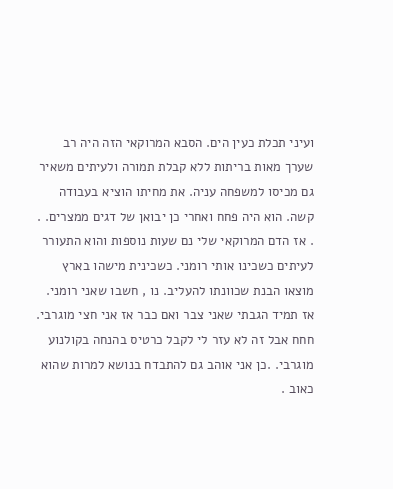ועיני תכלת כעין הים. הסבא המרוקאי הזה היה רב שערך מאות בריתות ללא קבלת תמורה ולעיתים משאיר גם מכיסו למשפחה עניה. את מחיתו הוציא בעבודה קשה. הוא היה פחח ואחרי כן יבואן של דגים ממצרים. . . אז הדם המרוקאי שלי נם שעות נוספות והוא התעורר לעיתים כשכינו אותי רומני. כשכינית מישהו בארץ מוצאו הבנת שכוונתו להעליב. נו , חשבו שאני רומני. אז תמיד הגבתי שאני צבר ואם כבר אז אני חצי מוגרבי. חחח אבל זה לא עזר לי לקבל כרטיס בהנחה בקולנוע מוגרבי. .כן אני אוהב גם להתבדח בנושא למרות שהוא כאוב .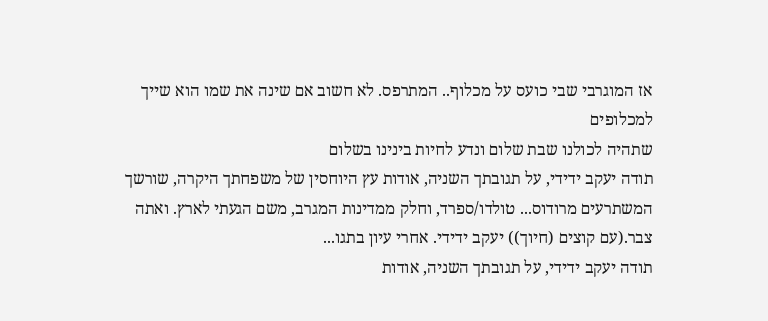אז המוגרבי שבי כועס על מכלוף.. המתרפס. לא חשוב אם שינה את שמו הוא שייך למכלופים
שתהיה לכולנו שבת שלום ונדע לחיות בינינו בשלום
תודה יעקב ידידי, על תגובתך השניה, אודות עץ היוחסין של משפחתך היקרה, שורשך המשתרעים מרודוס... טולדו/ספרד, וחלק ממדינות המגרב, משם הגעתי לארץ. ואתה צבר.(עם קוצים (חיוך)) יעקב ידידי. אחרי עיון בתגו...
תודה יעקב ידידי, על תגובתך השניה, אודות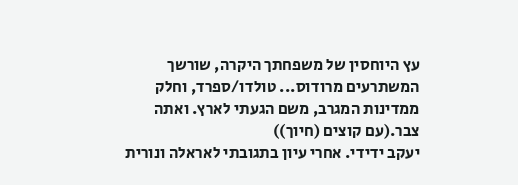עץ היוחסין של משפחתך היקרה, שורשך המשתרעים מרודוס... טולדו/ספרד, וחלק ממדינות המגרב, משם הגעתי לארץ. ואתה צבר.(עם קוצים (חיוך))
יעקב ידידי. אחרי עיון בתגובתי לאראלה ונורית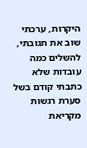היקרות, ערכתי שוב את תגובתי, להשלים כמה עובדות שלא כתבתי קודם בשל סערת רגשות מקריאת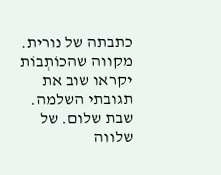כתבתה של נורית. מקווה שהכוֹתְבוֹת יקראו שוב את תגובתי השלמה.
שבת שלום. של שלווה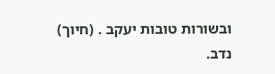ובשורות טובות יעקב . (חיוך) נדב.